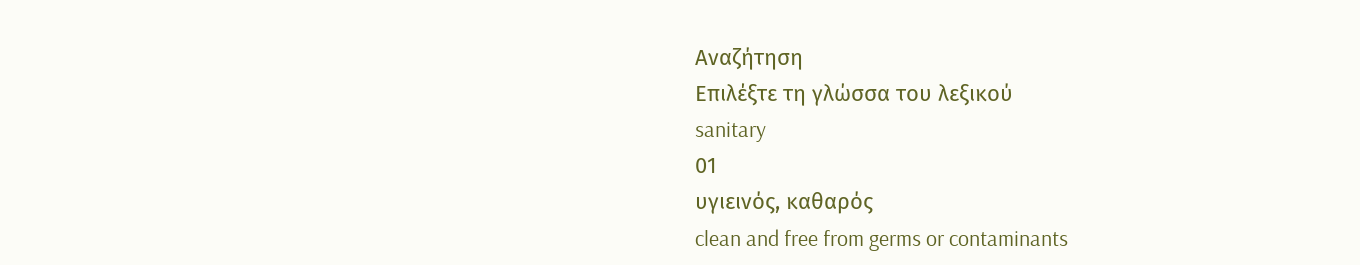Αναζήτηση
Επιλέξτε τη γλώσσα του λεξικού
sanitary
01
υγιεινός, καθαρός
clean and free from germs or contaminants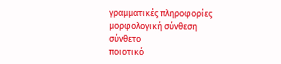γραμματικές πληροφορίες
μορφολογική σύνθεση
σύνθετο
ποιοτικό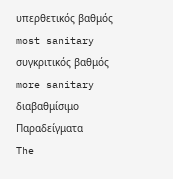υπερθετικός βαθμός
most sanitary
συγκριτικός βαθμός
more sanitary
διαβαθμίσιμο
Παραδείγματα
The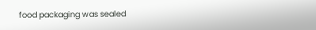food packaging was sealed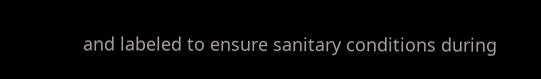and labeled to ensure sanitary conditions during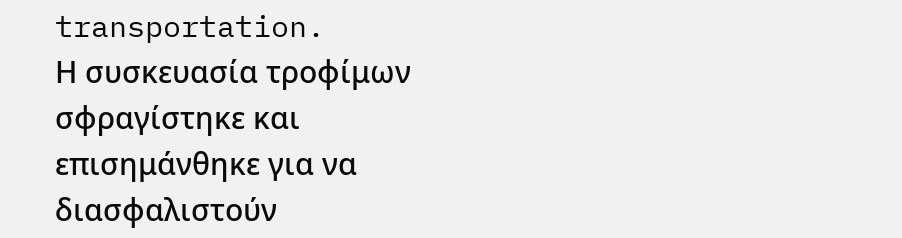transportation.
Η συσκευασία τροφίμων σφραγίστηκε και επισημάνθηκε για να διασφαλιστούν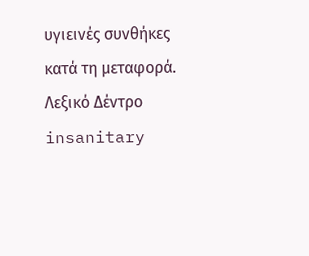υγιεινές συνθήκες κατά τη μεταφορά.
Λεξικό Δέντρο
insanitary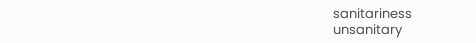sanitariness
unsanitary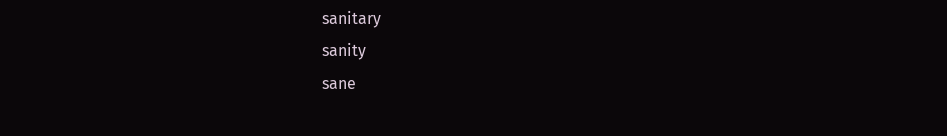sanitary
sanity
sane